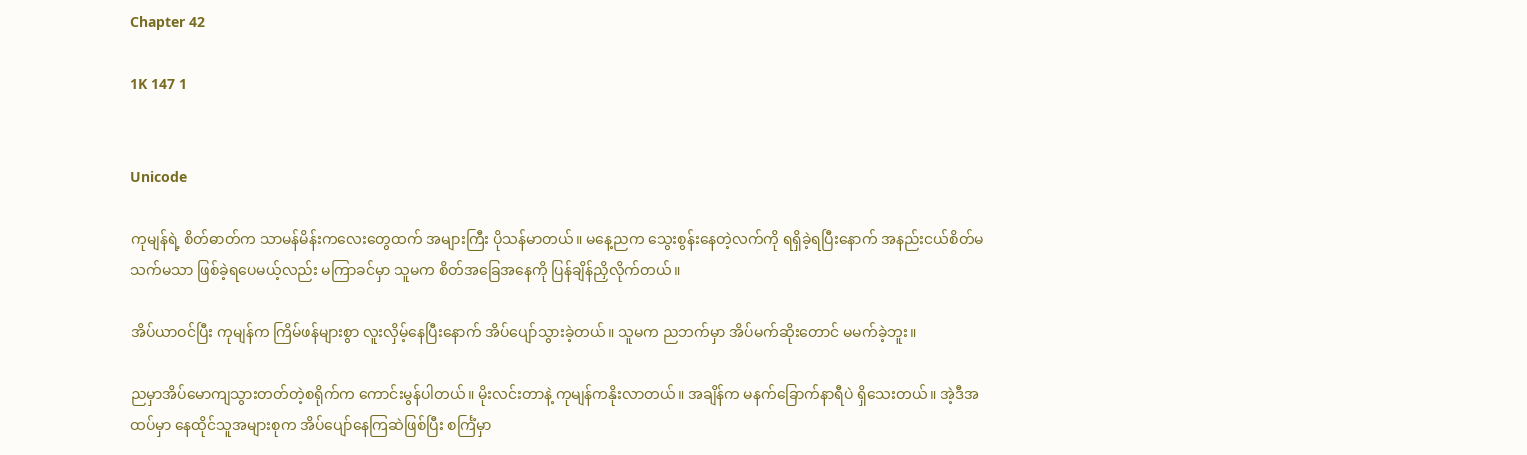Chapter 42

1K 147 1


Unicode

ကုမျန်ရဲ့ စိတ်ဓာတ်က သာမန်မိန်းကလေးတွေထက် အများကြီး ပိုသန်မာတယ်။ မနေ့ညက သွေးစွန်းနေတဲ့လက်ကို ရရှိခဲ့ရပြီးနောက် အနည်းငယ်စိတ်မသက်မသာ ဖြစ်ခဲ့ရပေမယ့်လည်း မကြာခင်မှာ သူမက စိတ်အခြေအနေကို ပြန်ချိန်ညှိလိုက်တယ်။

အိပ်ယာဝင်ပြီး ကုမျန်က ကြိမ်ဖန်များစွာ လူးလှိမ့်နေပြီးနောက် အိပ်ပျော်သွားခဲ့တယ်။ သူမက ညဘက်မှာ အိပ်မက်ဆိုးတောင် မမက်ခဲ့ဘူး။

ညမှာအိပ်မောကျသွားတတ်တဲ့စရိုက်က ကောင်းမွန်ပါတယ်။ မိုးလင်းတာနဲ့ ကုမျန်ကနိုးလာတယ်။ အချိန်က မနက်ခြောက်နာရီပဲ ရှိသေးတယ်။ အဲ့ဒီအထပ်မှာ နေထိုင်သူအများစုက အိပ်ပျော်နေကြဆဲဖြစ်ပြီး စင်္ကြံမှာ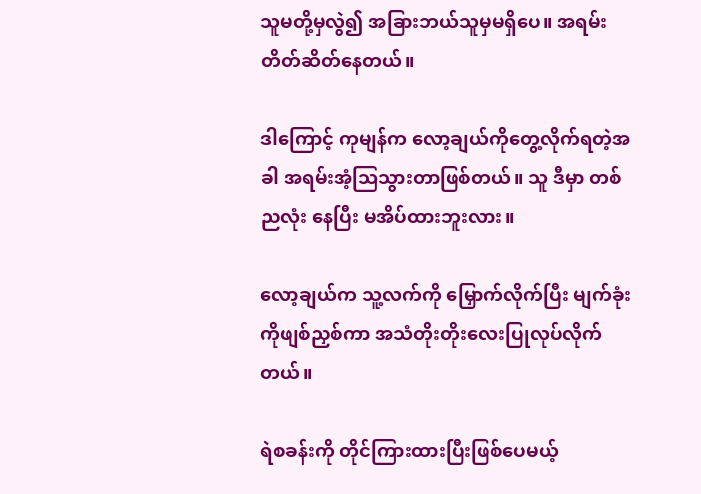သူမတို့မှလွဲ၍ အခြားဘယ်သူမှမရှိပေ။ အရမ်းတိတ်ဆိတ်နေတယ်။

ဒါကြောင့် ကုမျန်က လော့ချယ်ကိုတွေ့လိုက်ရတဲ့အခါ အရမ်းအံ့သြသွားတာဖြစ်တယ်။ သူ ဒီမှာ တစ်ညလုံး နေပြီး မအိပ်ထားဘူးလား။

လော့ချယ်က သူ့လက်ကို မြှောက်လိုက်ပြီး မျက်ခုံးကိုဖျစ်ညှစ်ကာ အသံတိုးတိုးလေးပြုလုပ်လိုက်တယ်။

ရဲစခန်းကို တိုင်ကြားထားပြီးဖြစ်ပေမယ့်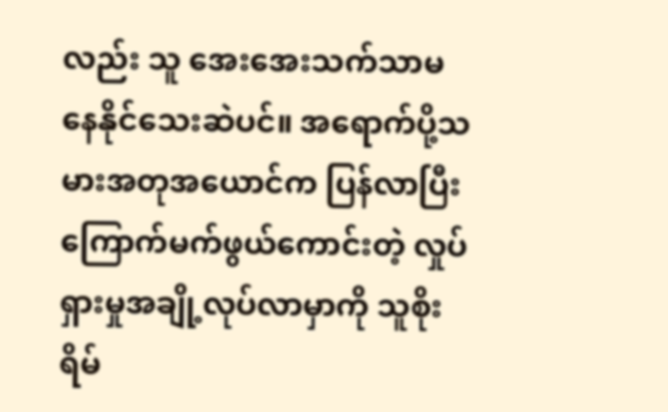လည်း သူ အေးအေးသက်သာမနေနိုင်သေးဆဲပင်။ အရောက်ပို့သမားအတုအယောင်က ပြန်လာပြီး ကြောက်မက်ဖွယ်ကောင်းတဲ့ လှုပ်ရှားမှုအချို့လုပ်လာမှာကို သူစိုးရိမ်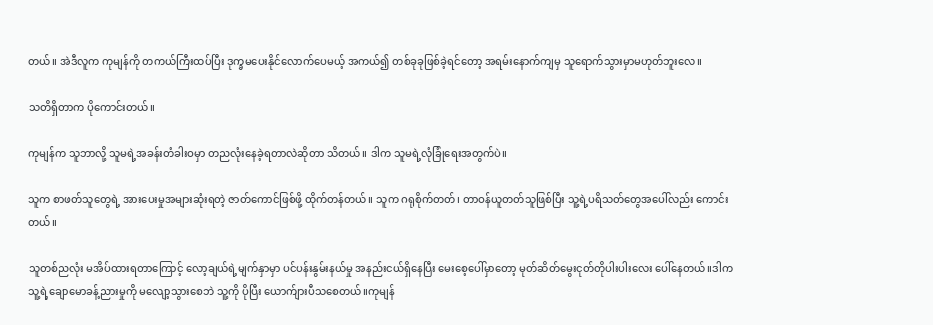တယ်။ အဲဒီလူက ကုမျန်ကို တကယ်ကြီးထပ်ပြီး ဒုက္ခမပေးနိုင်လောက်ပေမယ့် အကယ်၍ တစ်ခုခုဖြစ်ခဲ့ရင်တော့ အရမ်းနောက်ကျမှ သူရောက်သွားမှာမဟုတ်ဘူးလေ။

သတိရှိတာက ပိုကောင်းတယ်။

ကုမျန်က သူဘာလို့ သူမရဲ့အခန်းတံခါးဝမှာ တညလုံးနေခဲ့ရတာလဲဆိုတာ သိတယ်။ ဒါက သူမရဲ့လုံခြုံရေးအတွက်ပဲ။

သူက စာဖတ်သူတွေရဲ့ အားပေးမှုအများဆုံးရတဲ့ ဇာတ်ကောင်ဖြစ်ဖို့ ထိုက်တန်တယ်။ သူက ဂရုစိုက်တတ်၊ တာဝန်ယူတတ်သူဖြစ်ပြီး သူ့ရဲ့ပရိသတ်တွေအပေါ်လည်း ကောင်းတယ်။

သူတစ်ညလုံး မအိပ်ထားရတာကြောင့် လော့ချယ်ရဲ့မျက်နှာမှာ ပင်ပန်းနွမ်းနယ်မှု အနည်းငယ်ရှိနေပြီး မေးစေ့ပေါ်မှာတော့ မုတ်ဆိတ်မွေးငုတ်တိုပါးပါးလေး ပေါ်နေတယ်။ဒါက သူ့ရဲ့ချောမောခန့်ညားမှုကို မလျော့သွားစေဘဲ သူ့ကို ပိုပြီး ယောက်ျားပီသစေတယ်။ကုမျန်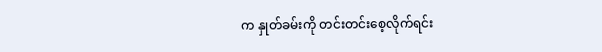က နှုတ်ခမ်းကို တင်းတင်းစေ့လိုက်ရင်း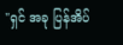"ရှင် အခု ပြန်အိပ်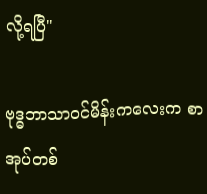လို့ရပြီ"

ဗုဒ္ဓဘာသာ၀င်မိန်းကလေးက စာအုပ်တစ်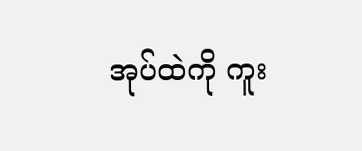အုပ်ထဲကို ကူး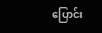ပြောင်း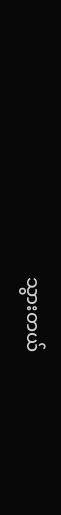သွားတယ်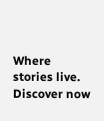Where stories live. Discover now